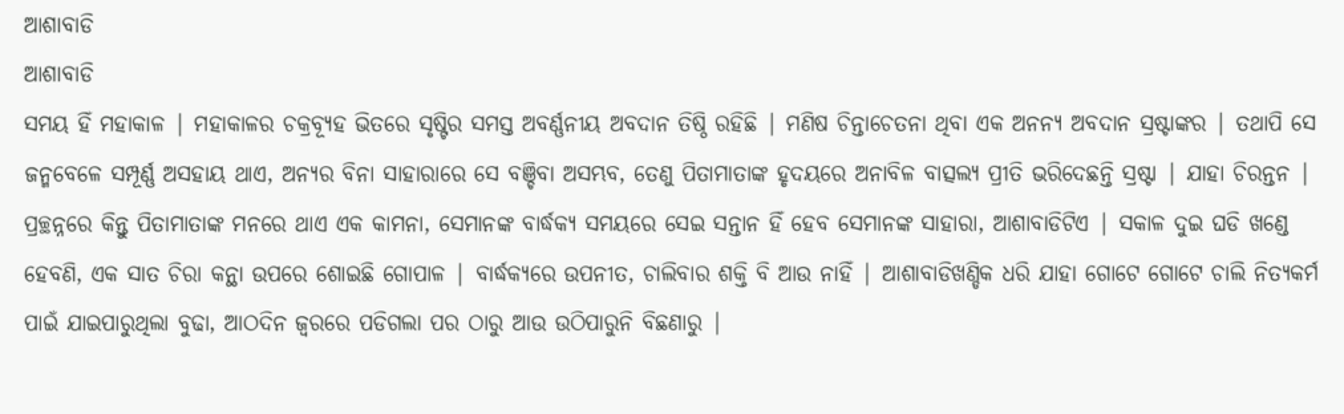ଆଶାବାଡି
ଆଶାବାଡି
ସମୟ ହିଁ ମହାକାଳ | ମହାକାଳର ଚକ୍ରବ୍ୟୂହ ଭିତରେ ସୃଷ୍ଟିର ସମସ୍ତ ଅବର୍ଣ୍ଣନୀୟ ଅବଦାନ ତିଷ୍ଠି ରହିଛି | ମଣିଷ ଚିନ୍ତାଚେତନା ଥିବା ଏକ ଅନନ୍ୟ ଅବଦାନ ସ୍ରଷ୍ଟାଙ୍କର | ତଥାପି ସେ ଜନ୍ମବେଳେ ସମ୍ପୂର୍ଣ୍ଣ ଅସହାୟ ଥାଏ, ଅନ୍ୟର ବିନା ସାହାରାରେ ସେ ବଞ୍ଚିବା ଅସମ୍ଭବ, ତେଣୁ ପିତାମାତାଙ୍କ ହୃଦୟରେ ଅନାବିଳ ବାତ୍ସଲ୍ୟ ପ୍ରୀତି ଭରିଦେଛନ୍ତି ସ୍ରଷ୍ଟା | ଯାହା ଚିରନ୍ତନ | ପ୍ରଚ୍ଛନ୍ନରେ କିନ୍ତୁ ପିତାମାତାଙ୍କ ମନରେ ଥାଏ ଏକ କାମନା, ସେମାନଙ୍କ ବାର୍ଦ୍ଧକ୍ୟ ସମୟରେ ସେଇ ସନ୍ତାନ ହିଁ ହେବ ସେମାନଙ୍କ ସାହାରା, ଆଶାବାଡିଟିଏ | ସକାଳ ଦୁଇ ଘଡି ଖଣ୍ଡେ ହେବଣି, ଏକ ସାତ ଚିରା କନ୍ଥା ଉପରେ ଶୋଇଛି ଗୋପାଳ | ବାର୍ଦ୍ଧକ୍ୟରେ ଉପନୀତ, ଚାଲିବାର ଶକ୍ତି ବି ଆଉ ନାହିଁ | ଆଶାବାଡିଖଣ୍ଡିକ ଧରି ଯାହା ଗୋଟେ ଗୋଟେ ଚାଲି ନିତ୍ୟକର୍ମ ପାଇଁ ଯାଇପାରୁଥିଲା ବୁଢା, ଆଠଦିନ ଜ୍ୱରରେ ପଡିଗଲା ପର ଠାରୁ ଆଉ ଉଠିପାରୁନି ବିଛଣାରୁ |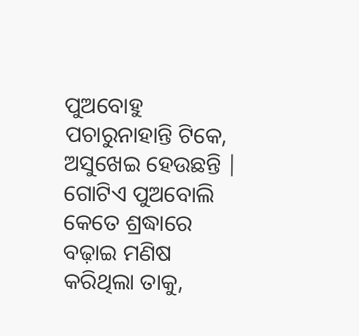ପୁଅବୋହୁ ପଚାରୁନାହାନ୍ତି ଟିକେ, ଅସୁଖେଇ ହେଉଛନ୍ତି | ଗୋଟିଏ ପୁଅବୋଲି କେତେ ଶ୍ରଦ୍ଧାରେ ବଢ଼ାଇ ମଣିଷ କରିଥିଲା ତାକୁ,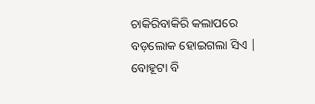ଚାକିରିବାକିରି କଲାପରେ ବଡ଼ଲୋକ ହୋଇଗଲା ସିଏ | ବୋହୂଟା ବି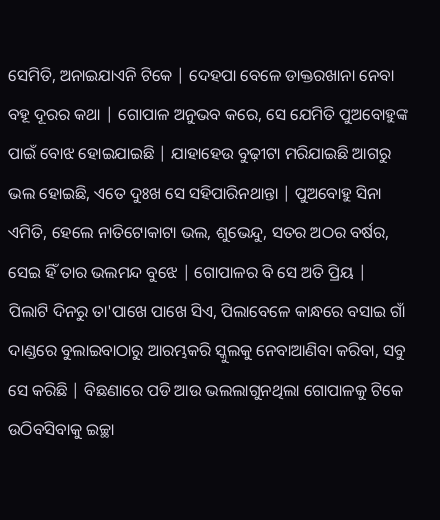ସେମିତି, ଅନାଇଯାଏନି ଟିକେ | ଦେହପା ବେଳେ ଡାକ୍ତରଖାନା ନେବା ବହୂ ଦୂରର କଥା | ଗୋପାଳ ଅନୁଭବ କରେ, ସେ ଯେମିତି ପୁଅବୋହୁଙ୍କ ପାଇଁ ବୋଝ ହୋଇଯାଇଛି | ଯାହାହେଉ ବୁଢ଼ୀଟା ମରିଯାଇଛି ଆଗରୁ ଭଲ ହୋଇଛି, ଏତେ ଦୁଃଖ ସେ ସହିପାରିନଥାନ୍ତା | ପୁଅବୋହୁ ସିନା ଏମିତି, ହେଲେ ନାତିଟୋକାଟା ଭଲ, ଶୁଭେନ୍ଦୁ, ସତର ଅଠର ବର୍ଷର, ସେଇ ହିଁ ତାର ଭଲମନ୍ଦ ବୁଝେ | ଗୋପାଳର ବି ସେ ଅତି ପ୍ରିୟ | ପିଲାଟି ଦିନରୁ ତା'ପାଖେ ପାଖେ ସିଏ, ପିଲାବେଳେ କାନ୍ଧରେ ବସାଇ ଗାଁ ଦାଣ୍ଡରେ ବୁଲାଇବାଠାରୁ ଆରମ୍ଭକରି ସ୍କୁଲକୁ ନେବାଆଣିବା କରିବା, ସବୁ ସେ କରିଛି | ବିଛଣାରେ ପଡି ଆଉ ଭଲଲାଗୁନଥିଲା ଗୋପାଳକୁ ଟିକେ ଉଠିବସିବାକୁ ଇଚ୍ଛା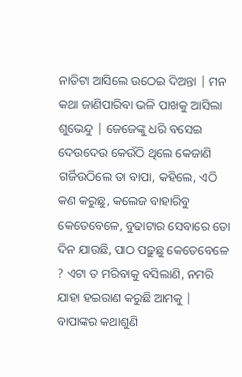ନାତିଟା ଆସିଲେ ଉଠେଇ ଦିଅନ୍ତା | ମନ କଥା ଜାଣିପାରିବା ଭଳି ପାଖକୁ ଆସିଲା ଶୁଭେନ୍ଦୁ | ଜେଜେଙ୍କୁ ଧରି ବସେଇ ଦେଉଦେଉ କେଉଁଠି ଥିଲେ କେଜାଣି ଗର୍ଜିଉଠିଲେ ତା ବାପା, କହିଲେ, ଏଠି କଣ କରୁଛୁ, କଲେଜ ବାହାରିବୁ କେତେବେଳେ, ବୁଢାଟାର ସେବାରେ ତୋ ଦିନ ଯାଉଛି, ପାଠ ପଢ଼ୁଛୁ କେତେବେଳେ ? ଏଟା ତ ମରିବାକୁ ବସିଲାଣି, ନମରି ଯାହା ହଇରାଣ କରୁଛି ଆମକୁ | ବାପାଙ୍କର କଥାଶୁଣି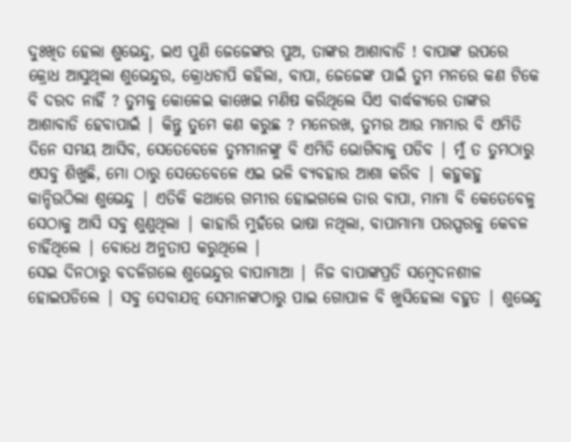ଦୁଃଖିତ ହେଲା ଶୁଭେନ୍ଦୁ, ଇଏ ପୁଣି ଜେଜେଙ୍କର ପୁଅ, ତାଙ୍କର ଆଶାବାଡି ! ବାପାଙ୍କ ଉପରେ କ୍ରୋଧ ଆସୁଥିଲା ଶୁଭେନ୍ଦୁର, କ୍ରୋଧଚାପି କହିଲା, ବାପା, ଜେଜେଙ୍କ ପାଇଁ ତୁମ ମନରେ କଣ ଟିକେ ବି ଦରଦ ନାହିଁ ? ତୁମକୁ କୋଳେଇ କାଖେଇ ମଣିଷ କରିଥିଲେ ସିଏ ବାର୍ଦ୍ଧକ୍ୟରେ ତାଙ୍କର ଆଶାବାଡି ହେବାପାଇଁ | କିନ୍ତୁ ତୁମେ କଣ କରୁଛ ? ମନେରଖ, ତୁମର ଆଉ ମାମାର ବି ଏମିତି ଦିନେ ସମୟ ଆସିବ, ସେତେବେଳେ ତୁମମାନଙ୍କୁ ବି ଏମିତି ଭୋଗିବାକୁ ପଡିବ | ମୁଁ ତ ତୁମଠାରୁ ଏସବୁ ଶିଖୁଛି, ମୋ ଠାରୁ ସେତେବେଳେ ଏଇ ଭଳି ବ୍ୟବହାର ଆଶା କରିବ | କହୁକହୁ କାନ୍ଦିଉଠିଲା ଶୁଭେନ୍ଦୁ | ଏତିକି କଥାରେ ଗମ୍ଭୀର ହୋଇଗଲେ ତାର ବାପା, ମାମା ବି କେତେବେଳୁ ସେଠାକୁ ଆସି ସବୁ ଶୁଣୁଥିଲା | କାହାରି ମୁହଁରେ ଭାଷା ନଥିଲା, ବାପାମାମା ପରସ୍ପରକୁ କେବଳ ଚାହିଁଥିଲେ | ବୋଧେ ଅନୁତାପ କରୁଥିଲେ |
ସେଇ ଦିନଠାରୁ ବଦଳିଗଲେ ଶୁଭେନ୍ଦୁର ବାପାମାଆ | ନିଜ ବାପାଙ୍କପ୍ରତି ସମ୍ବେଦନଶୀଳ ହୋଇପଡିଲେ | ସବୁ ସେବାଯତ୍ନ ସେମାନଙ୍କଠାରୁ ପାଇ ଗୋପାଳ ବି ଖୁସିହେଲା ବହୁତ | ଶୁଭେନ୍ଦୁ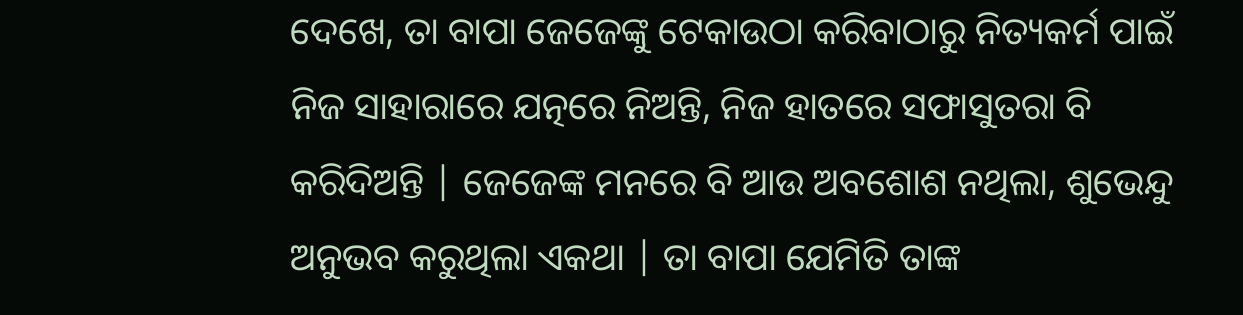ଦେଖେ, ତା ବାପା ଜେଜେଙ୍କୁ ଟେକାଉଠା କରିବାଠାରୁ ନିତ୍ୟକର୍ମ ପାଇଁ ନିଜ ସାହାରାରେ ଯତ୍ନରେ ନିଅନ୍ତି, ନିଜ ହାତରେ ସଫାସୁତରା ବି କରିଦିଅନ୍ତି | ଜେଜେଙ୍କ ମନରେ ବି ଆଉ ଅବଶୋଶ ନଥିଲା, ଶୁଭେନ୍ଦୁ ଅନୁଭବ କରୁଥିଲା ଏକଥା | ତା ବାପା ଯେମିତି ତାଙ୍କ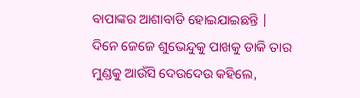ବାପାଙ୍କର ଆଶାବାଡି ହୋଇଯାଇଛନ୍ତି |
ଦିନେ ଜେଜେ ଶୁଭେନ୍ଦୁକୁ ପାଖକୁ ଡାକି ତାର ମୁଣ୍ଡକୁ ଆଉଁସି ଦେଉଦେଉ କହିଲେ,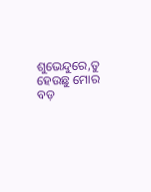ଶୁଭେନ୍ଦୁରେ,ତୁ ହେଉଛୁ ମୋର ବଡ଼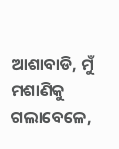ଆଶାବାଡି, ମୁଁ ମଶାଣିକୁ ଗଲାବେଳେ,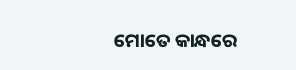ମୋତେ କାନ୍ଧରେ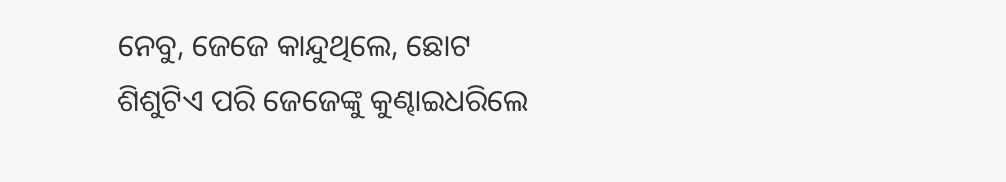ନେବୁ, ଜେଜେ କାନ୍ଦୁଥିଲେ, ଛୋଟ ଶିଶୁଟିଏ ପରି ଜେଜେଙ୍କୁ କୁଣ୍ଢାଇଧରିଲେ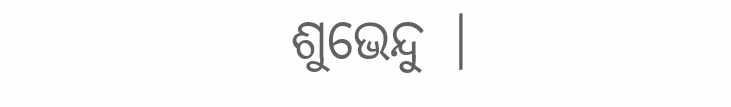ଶୁଭେନ୍ଦୁ |